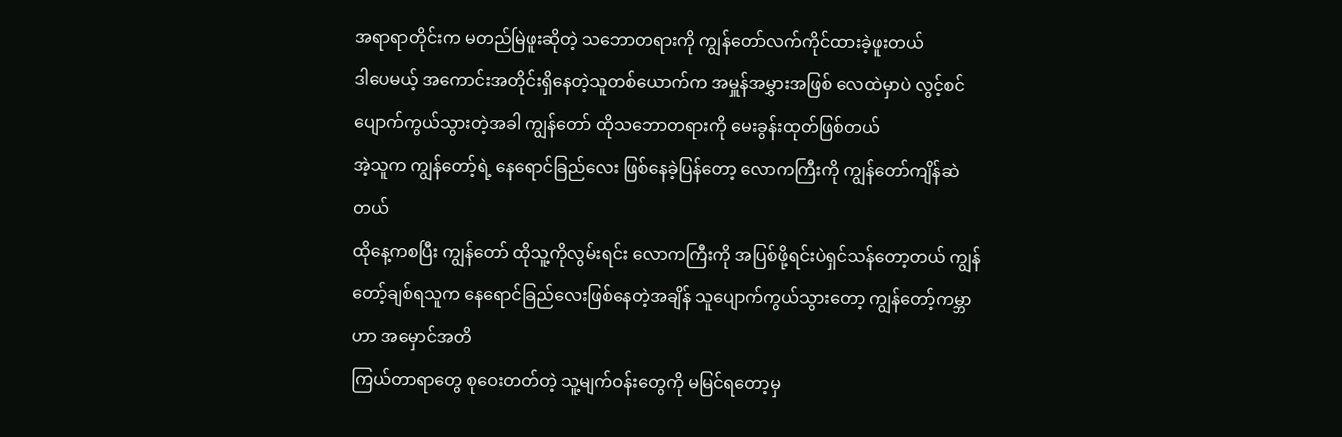အရာရာတိုင်းက မတည်မြဲဖူးဆိုတဲ့ သဘောတရားကို ကျွန်တော်လက်ကိုင်ထားခဲ့ဖူးတယ်
ဒါပေမယ့် အကောင်းအတိုင်းရှိနေတဲ့သူတစ်ယောက်က အမှူန်အမွှားအဖြစ် လေထဲမှာပဲ လွင့်စင်ပျောက်ကွယ်သွားတဲ့အခါ ကျွန်တော် ထိုသဘောတရားကို မေးခွန်းထုတ်ဖြစ်တယ်
အဲ့သူက ကျွန်တော့်ရဲ့ နေရောင်ခြည်လေး ဖြစ်နေခဲ့ပြန်တော့ လောကကြီးကို ကျွန်တော်ကျိန်ဆဲတယ်
ထိုနေ့ကစပြီး ကျွန်တော် ထိုသူ့ကိုလွမ်းရင်း လောကကြီးကို အပြစ်ဖို့ရင်းပဲရှင်သန်တော့တယ် ကျွန်တော့်ချစ်ရသူက နေရောင်ခြည်လေးဖြစ်နေတဲ့အချိန် သူပျောက်ကွယ်သွားတော့ ကျွန်တော့်ကမ္ဘာဟာ အမှောင်အတိ
ကြယ်တာရာတွေ စုဝေးတတ်တဲ့ သူ့မျက်ဝန်းတွေကို မမြင်ရတော့မှ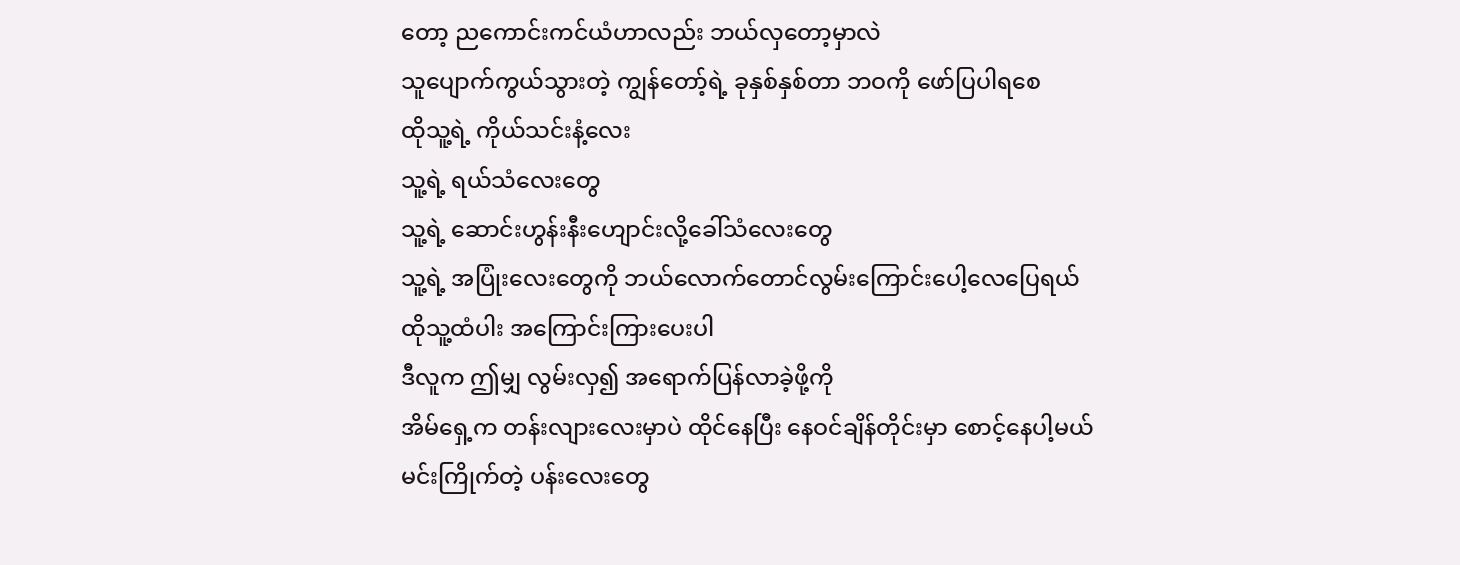တော့ ညကောင်းကင်ယံဟာလည်း ဘယ်လှတော့မှာလဲ
သူပျောက်ကွယ်သွားတဲ့ ကျွန်တော့်ရဲ့ ခုနှစ်နှစ်တာ ဘဝကို ဖော်ပြပါရစေ
ထိုသူ့ရဲ့ ကိုယ်သင်းနံ့လေး
သူ့ရဲ့ ရယ်သံလေးတွေ
သူ့ရဲ့ ဆောင်းဟွန်းနီးဟျောင်းလို့ခေါ်သံလေးတွေ
သူ့ရဲ့ အပြုံးလေးတွေကို ဘယ်လောက်တောင်လွမ်းကြောင်းပေါ့လေပြေရယ် ထိုသူ့ထံပါး အကြောင်းကြားပေးပါ
ဒီလူက ဤမျှ လွမ်းလှ၍ အရောက်ပြန်လာခဲ့ဖို့ကို
အိမ်ရှေ့က တန်းလျားလေးမှာပဲ ထိုင်နေပြီး နေဝင်ချိန်တိုင်းမှာ စောင့်နေပါ့မယ်
မင်းကြိုက်တဲ့ ပန်းလေးတွေ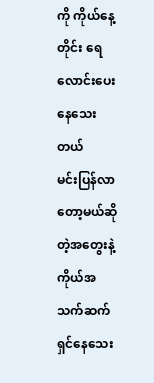ကို ကိုယ်နေ့တိုင်း ရေလောင်းပေးနေသေးတယ်
မင်းပြန်လာတော့မယ်ဆိုတဲ့အတွေးနဲ့ ကိုယ်အသက်ဆက်ရှင်နေသေး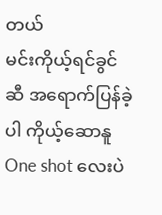တယ်
မင်းကိုယ့်ရင်ခွင်ဆီ အရောက်ပြန်ခဲ့ပါ ကိုယ့်ဆောနူ
One shot လေးပဲ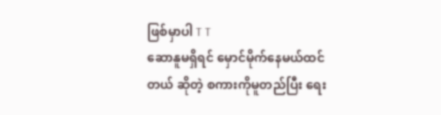ဖြစ်မှာပါ T T
ဆောနူမရှိရင် မှောင်မိုက်နေမယ်ထင်တယ် ဆိုတဲ့ စကားကိုမူတည်ပြီး ရေး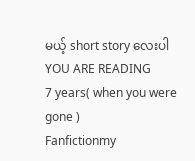မယ့် short story လေးပါ
YOU ARE READING
7 years( when you were gone )
Fanfictionmy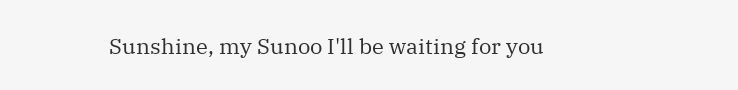Sunshine, my Sunoo I'll be waiting for you